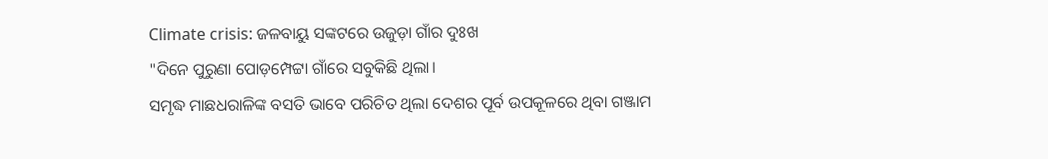Climate crisis: ଜଳବାୟୁ ସଙ୍କଟରେ ଉଜୁଡ଼ା ଗାଁର ଦୁଃଖ
"ଦିନେ ପୁରୁଣା ପୋଡ଼ମ୍ପେଟ୍ଟା ଗାଁରେ ସବୁକିଛି ଥିଲା।
ସମୃଦ୍ଧ ମାଛଧରାଳିଙ୍କ ବସତି ଭାବେ ପରିଚିତ ଥିଲା ଦେଶର ପୂର୍ବ ଉପକୂଳରେ ଥିବା ଗଞ୍ଜାମ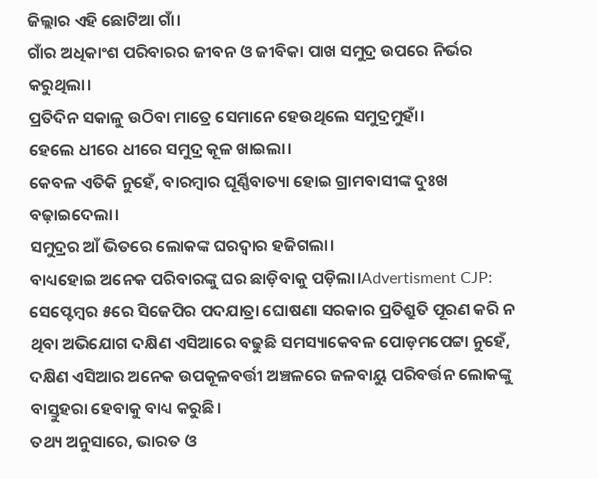ଜିଲ୍ଲାର ଏହି ଛୋଟିଆ ଗାଁ।
ଗାଁର ଅଧିକାଂଶ ପରିବାରର ଜୀବନ ଓ ଜୀବିକା ପାଖ ସମୁଦ୍ର ଉପରେ ନିର୍ଭର କରୁଥିଲା।
ପ୍ରତିଦିନ ସକାଳୁ ଉଠିବା ମାତ୍ରେ ସେମାନେ ହେଉଥିଲେ ସମୁଦ୍ରମୁହାଁ।
ହେଲେ ଧୀରେ ଧୀରେ ସମୁଦ୍ର କୂଳ ଖାଇଲା।
କେବଳ ଏତିକି ନୁହେଁ, ବାରମ୍ବାର ଘୂର୍ଣ୍ଣିବାତ୍ୟା ହୋଇ ଗ୍ରାମବାସୀଙ୍କ ଦୁଃଖ ବଢ଼ାଇଦେଲା।
ସମୁଦ୍ରର ଆଁ ଭିତରେ ଲୋକଙ୍କ ଘରଦ୍ବାର ହଜିଗଲା।
ବାଧ୍ୟହୋଇ ଅନେକ ପରିବାରଙ୍କୁ ଘର ଛାଡ଼ିବାକୁ ପଡ଼ିଲା।Advertisment CJP: ସେପ୍ଟେମ୍ବର ୫ରେ ସିଜେପିର ପଦଯାତ୍ରା ଘୋଷଣା ସରକାର ପ୍ରତିଶ୍ରୁତି ପୂରଣ କରି ନ ଥିବା ଅଭିଯୋଗ ଦକ୍ଷିଣ ଏସିଆରେ ବଢୁଛି ସମସ୍ୟାକେବଳ ପୋଡ଼ମପେଟ୍ଟା ନୁହେଁ, ଦକ୍ଷିଣ ଏସିଆର ଅନେକ ଉପକୂଳବର୍ତ୍ତୀ ଅଞ୍ଚଳରେ ଜଳବାୟୁ ପରିବର୍ତ୍ତନ ଲୋକଙ୍କୁ ବାସ୍ତୁହରା ହେବାକୁ ବାଧ୍ୟ କରୁଛି।
ତଥ୍ୟ ଅନୁସାରେ, ଭାରତ ଓ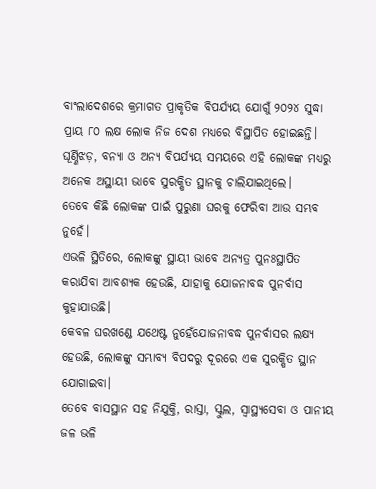ବାଂଲାଦେଶରେ କ୍ରମାଗତ ପ୍ରାକୃତିକ ବିପର୍ଯ୍ୟୟ ଯୋଗୁଁ ୨୦୨୪ ସୁଦ୍ଧା ପ୍ରାୟ ୮୦ ଲକ୍ଷ ଲୋକ ନିଜ ଦେଶ ମଧ୍ୟରେ ବିସ୍ଥାପିତ ହୋଇଛନ୍ତି।
ଘୂର୍ଣ୍ଣିଝଡ଼, ବନ୍ୟା ଓ ଅନ୍ୟ ବିପର୍ଯ୍ୟୟ ସମୟରେ ଏହି ଲୋକଙ୍କ ମଧ୍ୟରୁ ଅନେକ ଅସ୍ଥାୟୀ ଭାବେ ସୁରକ୍ଷିତ ସ୍ଥାନକୁ ଚାଲିଯାଇଥିଲେ।
ତେବେ କିଛି ଲୋକଙ୍କ ପାଇଁ ପୁରୁଣା ଘରକୁ ଫେରିବା ଆଉ ସମ୍ଭବ ନୁହେଁ।
ଏଭଳି ସ୍ଥିତିରେ, ଲୋକଙ୍କୁ ସ୍ଥାୟୀ ଭାବେ ଅନ୍ୟତ୍ର ପୁନଃସ୍ଥାପିତ କରାଯିବା ଆବଶ୍ୟକ ହେଉଛି, ଯାହାକୁ ଯୋଜନାବଦ୍ଧ ପୁନର୍ବାସ କୁହାଯାଉଛି।
କେବଳ ଘରଖଣ୍ଡେ ଯଥେଷ୍ଟ ନୁହେଁଯୋଜନାବଦ୍ଧ ପୁନର୍ବାସର ଲକ୍ଷ୍ୟ ହେଉଛି, ଲୋକଙ୍କୁ ସମ୍ଭାବ୍ୟ ବିପଦରୁ ଦୂରରେ ଏକ ସୁରକ୍ଷିତ ସ୍ଥାନ ଯୋଗାଇବା।
ତେବେ ବାସସ୍ଥାନ ସହ ନିଯୁକ୍ତି, ରାସ୍ତା, ସ୍କୁଲ, ସ୍ୱାସ୍ଥ୍ୟସେବା ଓ ପାନୀୟ ଜଳ ଭଳି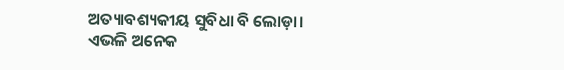ଅତ୍ୟାବଶ୍ୟକୀୟ ସୁବିଧା ବି ଲୋଡ଼ା।
ଏଭଳି ଅନେକ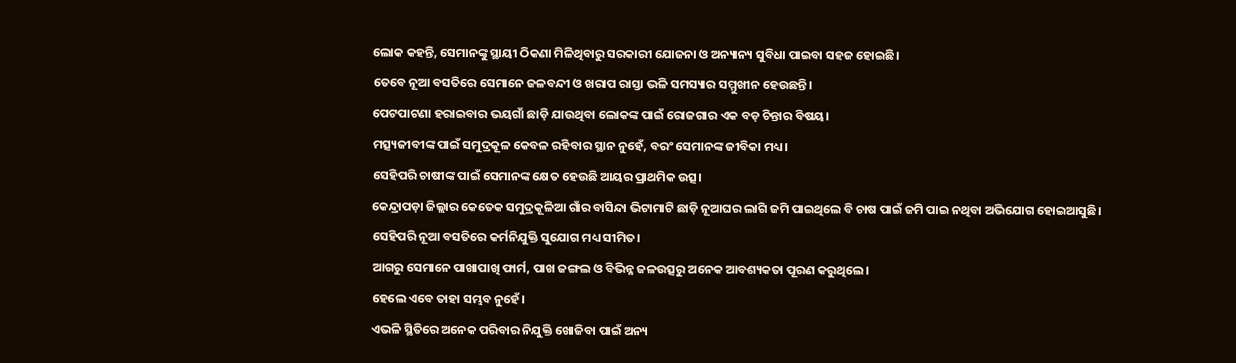ଲୋକ କହନ୍ତି, ସେମାନଙ୍କୁ ସ୍ଥାୟୀ ଠିକଣା ମିଳିଥିବାରୁ ସରକାରୀ ଯୋଜନା ଓ ଅନ୍ୟାନ୍ୟ ସୁବିଧା ପାଇବା ସହଜ ହୋଇଛି।
ତେବେ ନୂଆ ବସତିରେ ସେମାନେ ଜଳବନ୍ଦୀ ଓ ଖରାପ ରାସ୍ତା ଭଳି ସମସ୍ୟାର ସମ୍ମୁଖୀନ ହେଉଛନ୍ତି।
ପେଟପାଟଣା ହରାଇବାର ଭୟଗାଁ ଛାଡ଼ି ଯାଉଥିବା ଲୋକଙ୍କ ପାଇଁ ରୋଜଗାର ଏକ ବଡ଼ ଚିନ୍ତାର ବିଷୟ।
ମତ୍ସ୍ୟଜୀବୀଙ୍କ ପାଇଁ ସମୁଦ୍ରକୂଳ କେବଳ ରହିବାର ସ୍ଥାନ ନୁହେଁ, ବରଂ ସେମାନଙ୍କ ଜୀବିକା ମଧ୍ୟ।
ସେହିପରି ଚାଷୀଙ୍କ ପାଇଁ ସେମାନଙ୍କ କ୍ଷେତ ହେଉଛି ଆୟର ପ୍ରାଥମିକ ଉତ୍ସ।
କେନ୍ଦ୍ରାପଡ଼ା ଜିଲ୍ଲାର କେତେକ ସମୁଦ୍ରକୂଳିଆ ଗାଁର ବାସିନ୍ଦା ଭିଟାମାଟି ଛାଡ଼ି ନୂଆଘର ଲାଗି ଜମି ପାଇଥିଲେ ବି ଚାଷ ପାଇଁ ଜମି ପାଇ ନଥିବା ଅଭିଯୋଗ ହୋଇଆସୁଛି।
ସେହିପରି ନୂଆ ବସତିରେ କର୍ମନିଯୁକ୍ତି ସୁଯୋଗ ମଧ୍ୟ ସୀମିତ।
ଆଗରୁ ସେମାନେ ପାଖାପାଖି ଫାର୍ମ, ପାଖ ଜଙ୍ଗଲ ଓ ବିଭିନ୍ନ ଜଳଉତ୍ସରୁ ଅନେକ ଆବଶ୍ୟକତା ପୂରଣ କରୁଥିଲେ।
ହେଲେ ଏବେ ତାହା ସମ୍ଭବ ନୁହେଁ।
ଏଭଳି ସ୍ଥିତିରେ ଅନେକ ପରିବାର ନିଯୁକ୍ତି ଖୋଜିବା ପାଇଁ ଅନ୍ୟ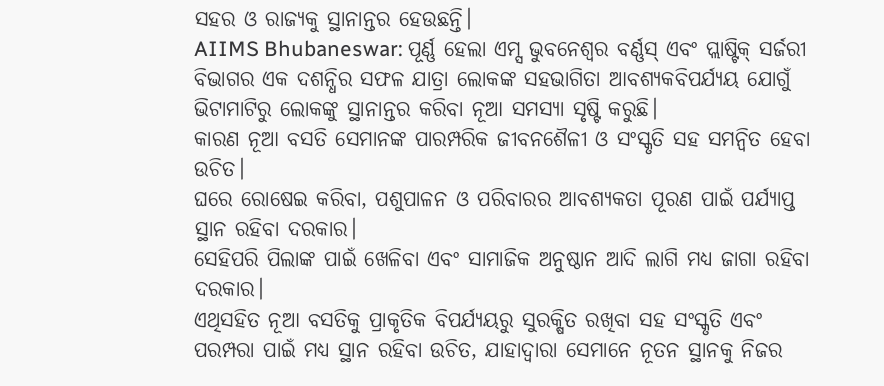ସହର ଓ ରାଜ୍ୟକୁ ସ୍ଥାନାନ୍ତର ହେଉଛନ୍ତି।
AIIMS Bhubaneswar: ପୂର୍ଣ୍ଣ ହେଲା ଏମ୍ସ ଭୁବନେଶ୍ବର ବର୍ଣ୍ଣସ୍ ଏବଂ ପ୍ଲାଷ୍ଟିକ୍ ସର୍ଜରୀ ବିଭାଗର ଏକ ଦଶନ୍ଧିର ସଫଳ ଯାତ୍ରା ଲୋକଙ୍କ ସହଭାଗିତା ଆବଶ୍ୟକବିପର୍ଯ୍ୟୟ ଯୋଗୁଁ ଭିଟାମାଟିରୁ ଲୋକଙ୍କୁ ସ୍ଥାନାନ୍ତର କରିବା ନୂଆ ସମସ୍ୟା ସୃଷ୍ଟି କରୁଛି।
କାରଣ ନୂଆ ବସତି ସେମାନଙ୍କ ପାରମ୍ପରିକ ଜୀବନଶୈଳୀ ଓ ସଂସ୍କୃତି ସହ ସମନ୍ୱିତ ହେବା ଉଚିତ।
ଘରେ ରୋଷେଇ କରିବା, ପଶୁପାଳନ ଓ ପରିବାରର ଆବଶ୍ୟକତା ପୂରଣ ପାଇଁ ପର୍ଯ୍ୟାପ୍ତ ସ୍ଥାନ ରହିବା ଦରକାର।
ସେହିପରି ପିଲାଙ୍କ ପାଇଁ ଖେଳିବା ଏବଂ ସାମାଜିକ ଅନୁଷ୍ଠାନ ଆଦି ଲାଗି ମଧ୍ୟ ଜାଗା ରହିବା ଦରକାର।
ଏଥିସହିତ ନୂଆ ବସତିକୁ ପ୍ରାକୃତିକ ବିପର୍ଯ୍ୟୟରୁ ସୁରକ୍ଷିତ ରଖିବା ସହ ସଂସ୍କୃତି ଏବଂ ପରମ୍ପରା ପାଇଁ ମଧ୍ୟ ସ୍ଥାନ ରହିବା ଉଚିତ, ଯାହାଦ୍ବାରା ସେମାନେ ନୂତନ ସ୍ଥାନକୁ ନିଜର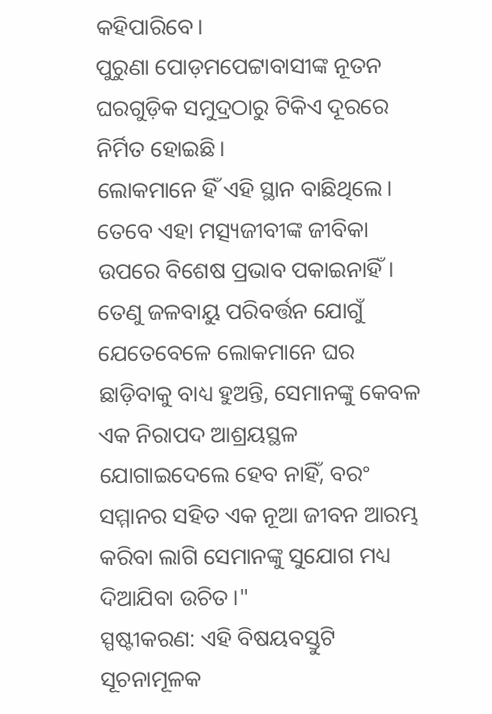କହିପାରିବେ।
ପୁରୁଣା ପୋଡ଼ମପେଟ୍ଟାବାସୀଙ୍କ ନୂତନ ଘରଗୁଡ଼ିକ ସମୁଦ୍ରଠାରୁ ଟିକିଏ ଦୂରରେ ନିର୍ମିତ ହୋଇଛି।
ଲୋକମାନେ ହିଁ ଏହି ସ୍ଥାନ ବାଛିଥିଲେ।
ତେବେ ଏହା ମତ୍ସ୍ୟଜୀବୀଙ୍କ ଜୀବିକା ଉପରେ ବିଶେଷ ପ୍ରଭାବ ପକାଇନାହିଁ।
ତେଣୁ ଜଳବାୟୁ ପରିବର୍ତ୍ତନ ଯୋଗୁଁ ଯେତେବେଳେ ଲୋକମାନେ ଘର ଛାଡ଼ିବାକୁ ବାଧ୍ୟ ହୁଅନ୍ତି, ସେମାନଙ୍କୁ କେବଳ ଏକ ନିରାପଦ ଆଶ୍ରୟସ୍ଥଳ ଯୋଗାଇଦେଲେ ହେବ ନାହିଁ, ବରଂ ସମ୍ମାନର ସହିତ ଏକ ନୂଆ ଜୀବନ ଆରମ୍ଭ କରିବା ଲାଗି ସେମାନଙ୍କୁ ସୁଯୋଗ ମଧ୍ୟ ଦିଆଯିବା ଉଚିତ।"
ସ୍ପଷ୍ଟୀକରଣ: ଏହି ବିଷୟବସ୍ତୁଟି ସୂଚନାମୂଳକ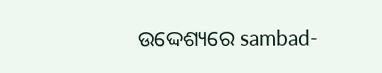ଉଦ୍ଦେଶ୍ୟରେ sambad-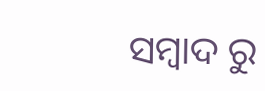ସମ୍ବାଦ ରୁ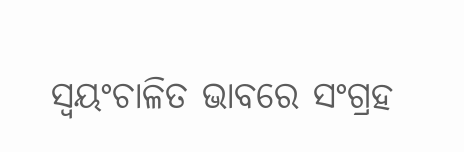ସ୍ୱୟଂଚାଳିତ ଭାବରେ ସଂଗ୍ରହ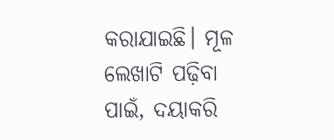କରାଯାଇଛି। ମୂଳ ଲେଖାଟି ପଢ଼ିବା ପାଇଁ, ଦୟାକରି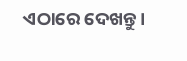ଏଠାରେ ଦେଖନ୍ତୁ।